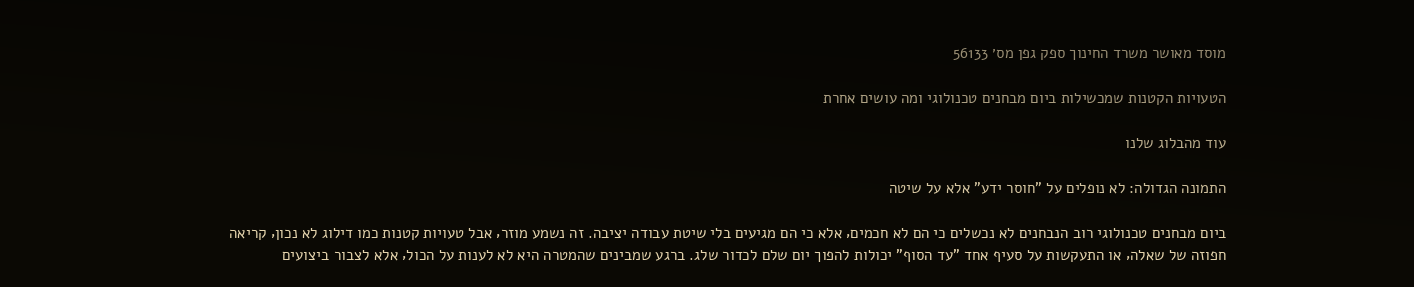מוסד מאושר משרד החינוך ספק גפן מס׳ 56133

הטעויות הקטנות שמכשילות ביום מבחנים טכנולוגי ומה עושים אחרת

עוד מהבלוג שלנו

התמונה הגדולה: לא נופלים על "חוסר ידע" אלא על שיטה

ביום מבחנים טכנולוגי רוב הנבחנים לא נכשלים כי הם לא חכמים‚ אלא כי הם מגיעים בלי שיטת עבודה יציבה. זה נשמע מוזר‚ אבל טעויות קטנות כמו דילוג לא נכון‚ קריאה חפוזה של שאלה‚ או התעקשות על סעיף אחד "עד הסוף" יכולות להפוך יום שלם לכדור שלג. ברגע שמבינים שהמטרה היא לא לענות על הכול‚ אלא לצבור ביצועים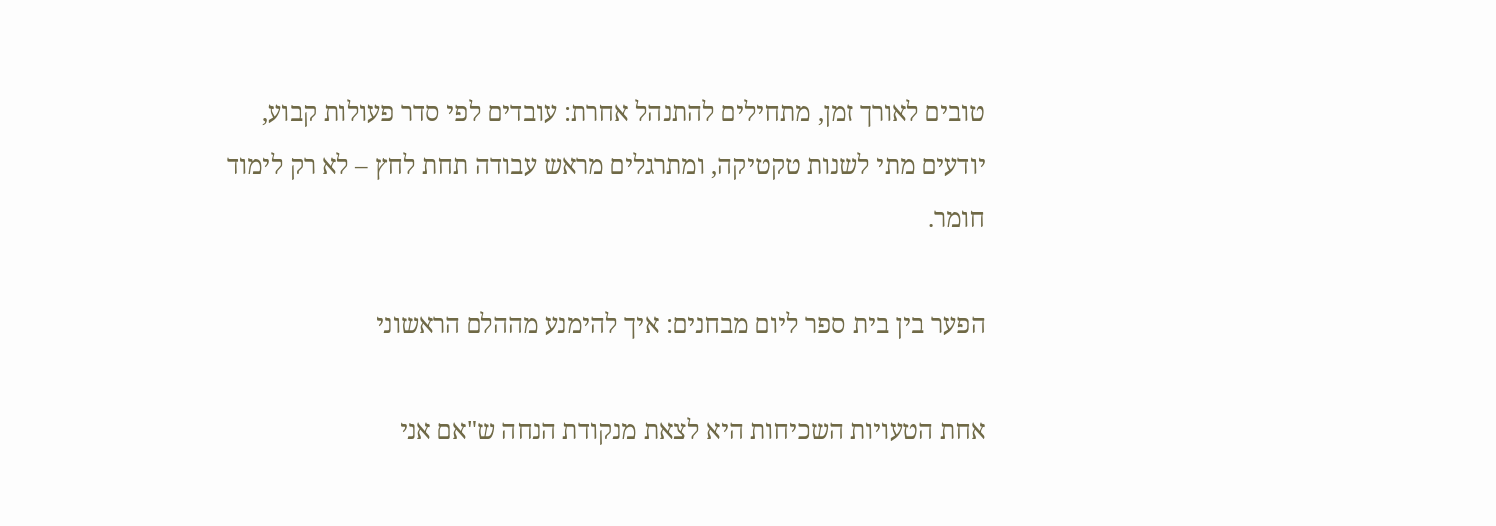טובים לאורך זמן‚ מתחילים להתנהל אחרת: עובדים לפי סדר פעולות קבוע‚ יודעים מתי לשנות טקטיקה‚ ומתרגלים מראש עבודה תחת לחץ – לא רק לימוד חומר.

הפער בין בית ספר ליום מבחנים: איך להימנע מההלם הראשוני

אחת הטעויות השכיחות היא לצאת מנקודת הנחה ש"אם אני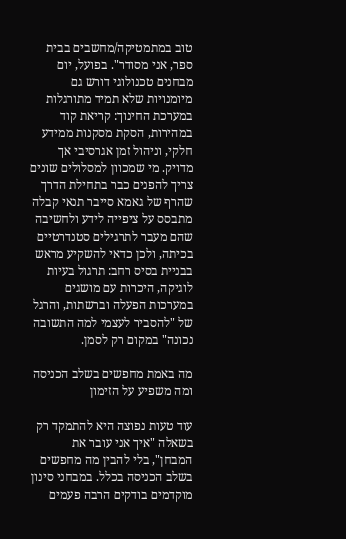טוב במתמטיקה/מחשבים בבית ספר‚ אני מסודר". בפועל‚ יום מבחנים טכנולוגי דורש גם מיומנויות שלא תמיד מתורגלות במערכת החינוך: קריאת קוד במהירות‚ הסקת מסקנות ממידע חלקי‚ וניהול זמן אגרסיבי אך מדויק. מי שמכוון למסלולים שונים צריך להפנים כבר בתחילת הדרך שהרף של גאמא סייבר תנאי קבלה מתבסס על ציפייה לידע ולחשיבה שהם מעבר לתרגילים סטנדרטיים בכיתה‚ ולכן כדאי להשקיע מראש בבניית בסיס רחב: תרגול בעיות לוגיקה‚ היכרות עם מושגים במערכות הפעלה וברשתות‚ והרגל של "להסביר לעצמי למה התשובה נכונה" במקום רק לסמן.

מה באמת מחפשים בשלב הכניסה ומה משפיע על הזימון

עוד טעות נפוצה היא להתמקד רק בשאלה "איך אני עובר את המבחן"‚ בלי להבין מה מחפשים בשלב הכניסה בכלל. במבחני סינון מוקדמים בודקים הרבה פעמים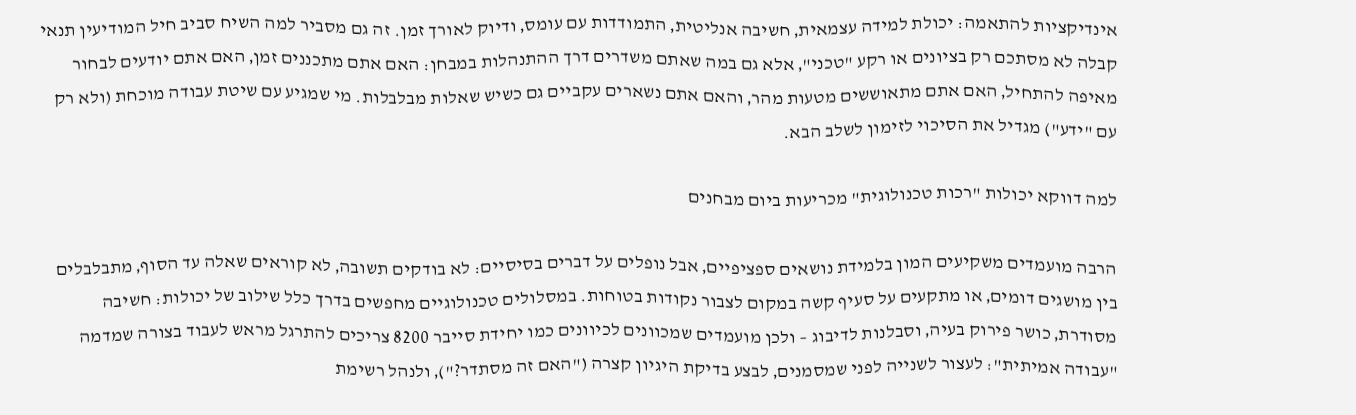אינדיקציות להתאמה: יכולת למידה עצמאית‚ חשיבה אנליטית‚ התמודדות עם עומס‚ ודיוק לאורך זמן. זה גם מסביר למה השיח סביב חיל המודיעין תנאי קבלה לא מסתכם רק בציונים או רקע "טכני"‚ אלא גם במה שאתם משדרים דרך ההתנהלות במבחן: האם אתם מתכננים זמן‚ האם אתם יודעים לבחור מאיפה להתחיל‚ האם אתם מתאוששים מטעות מהר‚ והאם אתם נשארים עקביים גם כשיש שאלות מבלבלות. מי שמגיע עם שיטת עבודה מוכחת (ולא רק עם "ידע") מגדיל את הסיכוי לזימון לשלב הבא.

למה דווקא יכולות "רכות טכנולוגית" מכריעות ביום מבחנים

הרבה מועמדים משקיעים המון בלמידת נושאים ספציפיים‚ אבל נופלים על דברים בסיסיים: לא בודקים תשובה‚ לא קוראים שאלה עד הסוף‚ מתבלבלים בין מושגים דומים‚ או מתקעים על סעיף קשה במקום לצבור נקודות בטוחות. במסלולים טכנולוגיים מחפשים בדרך כלל שילוב של יכולות: חשיבה מסודרת‚ כושר פירוק בעיה‚ וסבלנות לדיבוג – ולכן מועמדים שמכוונים לכיוונים כמו יחידת סייבר 8200 צריכים להתרגל מראש לעבוד בצורה שמדמה "עבודה אמיתית": לעצור לשנייה לפני שמסמנים‚ לבצע בדיקת היגיון קצרה ("האם זה מסתדר?")‚ ולנהל רשימת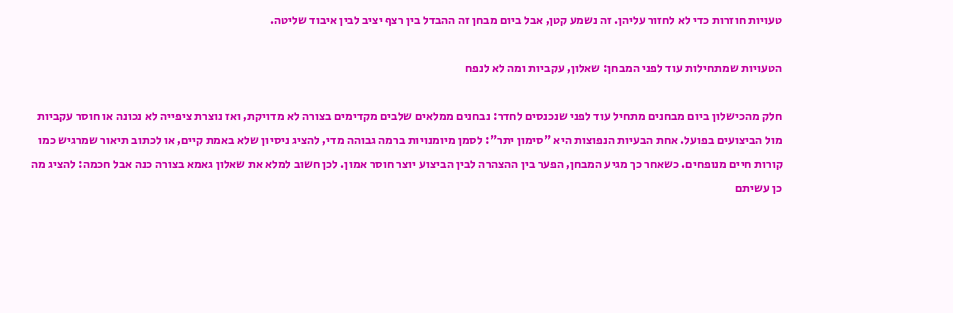טעויות חוזרות כדי לא לחזור עליהן. זה נשמע קטן‚ אבל ביום מבחן זה ההבדל בין רצף יציב לבין איבוד שליטה.

הטעויות שמתחילות עוד לפני המבחן: שאלון‚ עקביות ומה לא לנפח

חלק מהכישלון ביום מבחנים מתחיל עוד לפני שנכנסים לחדר: נבחנים ממלאים שלבים מקדימים בצורה לא מדויקת‚ ואז נוצרת ציפייה לא נכונה או חוסר עקביות מול הביצועים בפועל. אחת הבעיות הנפוצות היא "סימון יתר": לסמן מיומנויות ברמה גבוהה מדי‚ להציג ניסיון שלא באמת קיים‚ או לכתוב תיאור שמרגיש כמו קורות חיים מנופחים. כשאחר כך מגיע המבחן‚ הפער בין ההצהרה לבין הביצוע יוצר חוסר אמון. לכן חשוב למלא את שאלון גאמא בצורה כנה אבל חכמה: להציג מה כן עשיתם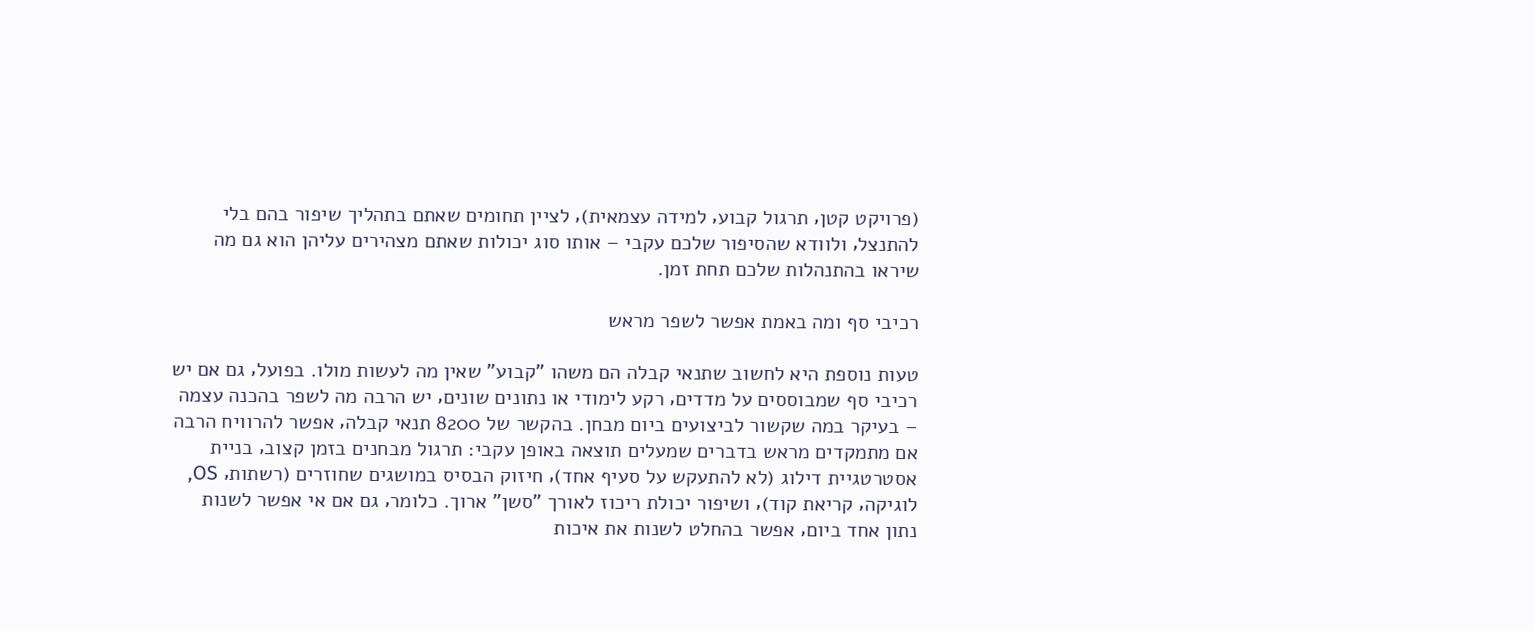(פרויקט קטן‚ תרגול קבוע‚ למידה עצמאית)‚ לציין תחומים שאתם בתהליך שיפור בהם בלי להתנצל‚ ולוודא שהסיפור שלכם עקבי – אותו סוג יכולות שאתם מצהירים עליהן הוא גם מה שיראו בהתנהלות שלכם תחת זמן.

רכיבי סף ומה באמת אפשר לשפר מראש

טעות נוספת היא לחשוב שתנאי קבלה הם משהו "קבוע" שאין מה לעשות מולו. בפועל‚ גם אם יש רכיבי סף שמבוססים על מדדים‚ רקע לימודי או נתונים שונים‚ יש הרבה מה לשפר בהכנה עצמה – בעיקר במה שקשור לביצועים ביום מבחן. בהקשר של 8200 תנאי קבלה‚ אפשר להרוויח הרבה אם מתמקדים מראש בדברים שמעלים תוצאה באופן עקבי: תרגול מבחנים בזמן קצוב‚ בניית אסטרטגיית דילוג (לא להתעקש על סעיף אחד)‚ חיזוק הבסיס במושגים שחוזרים (רשתות‚ OS‚ לוגיקה‚ קריאת קוד)‚ ושיפור יכולת ריכוז לאורך "סשן" ארוך. כלומר‚ גם אם אי אפשר לשנות נתון אחד ביום‚ אפשר בהחלט לשנות את איכות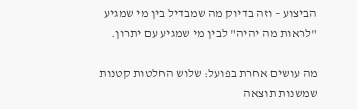הביצוע – וזה בדיוק מה שמבדיל בין מי שמגיע "לראות מה יהיה" לבין מי שמגיע עם יתרון.

מה עושים אחרת בפועל: שלוש החלטות קטנות שמשנות תוצאה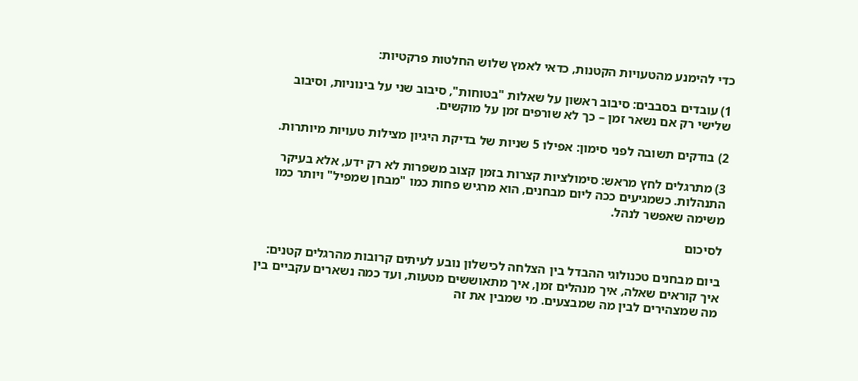כדי להימנע מהטעויות הקטנות‚ כדאי לאמץ שלוש החלטות פרקטיות:

1) עובדים בסבבים: סיבוב ראשון על שאלות "בטוחות"‚ סיבוב שני על בינוניות‚ וסיבוב שלישי רק אם נשאר זמן – כך לא שורפים זמן על מוקשים.

2) בודקים תשובה לפני סימון: אפילו 5 שניות של בדיקת היגיון מצילות טעויות מיותרות.

3) מתרגלים לחץ מראש: סימולציות קצרות בזמן קצוב משפרות לא רק ידע‚ אלא בעיקר התנהלות. כשמגיעים ככה ליום מבחנים‚ הוא מרגיש פחות כמו "מבחן שמפיל" ויותר כמו משימה שאפשר לנהל.

לסיכום

ביום מבחנים טכנולוגי ההבדל בין הצלחה לכישלון נובע לעיתים קרובות מהרגלים קטנים: איך קוראים שאלה‚ איך מנהלים זמן‚ איך מתאוששים מטעות‚ ועד כמה נשארים עקביים בין מה שמצהירים לבין מה שמבצעים. מי שמבין את זה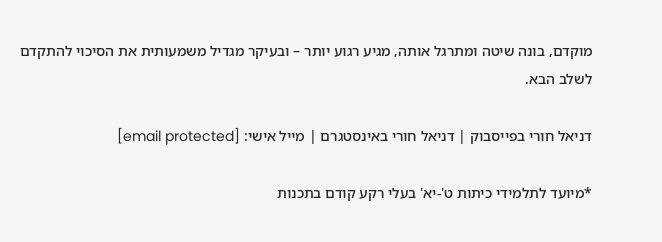מוקדם‚ בונה שיטה ומתרגל אותה‚ מגיע רגוע יותר – ובעיקר מגדיל משמעותית את הסיכוי להתקדם לשלב הבא.

דניאל חורי בפייסבוק | דניאל חורי באינסטגרם | מייל אישי: [email protected]

*מיועד לתלמידי כיתות ט'-יא' בעלי רקע קודם בתכנות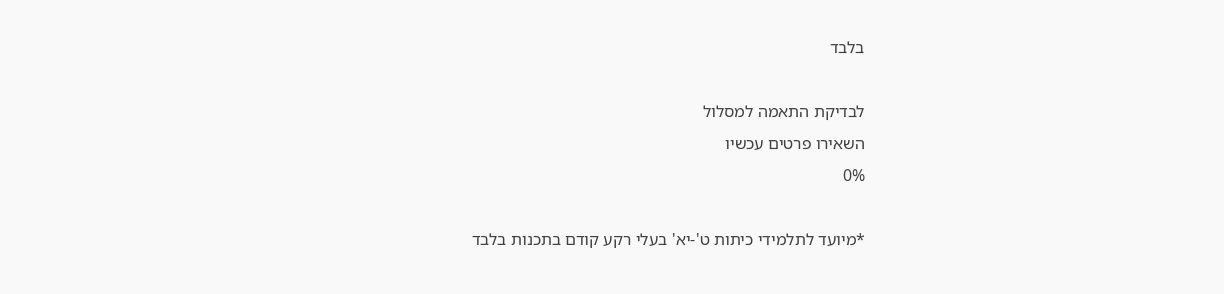בלבד

לבדיקת התאמה למסלול
השאירו פרטים עכשיו
0%

*מיועד לתלמידי כיתות ט'-יא' בעלי רקע קודם בתכנות בלבד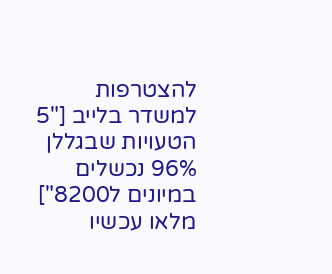להצטרפות למשדר בלייב ["5 הטעויות שבגללן 96% נכשלים במיונים ל8200"]
מלאו עכשיו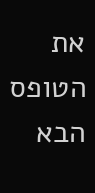את הטופס הבא